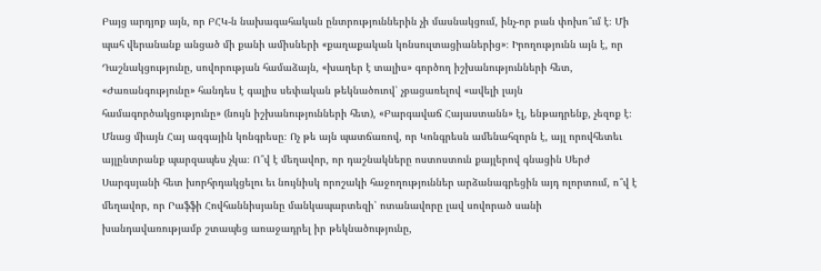Բայց արդյոք այն, որ ԲՀԿ-ն նախագահական ընտրություններին չի մասնակցում, ինչ-որ բան փոխո՞ւմ է։ Մի պահ վերանանք անցած մի քանի ամիսների «քաղաքական կոնսուլտացիաներից»։ Իրողությունն այն է, որ Դաշնակցությունը, սովորության համաձայն, «խաղեր է տալիս» գործող իշխանությունների հետ, «Ժառանգությունը» հանդես է գալիս սեփական թեկնածուով՝ չբացառելով «ավելի լայն համագործակցությունը» (նույն իշխանությունների հետ), «Բարգավաճ Հայաստանն» էլ, ենթադրենք, չեզոք է։ Մնաց միայն Հայ ազգային կոնգրեսը։ Ոչ թե այն պատճառով, որ Կոնգրեսն ամենահզորն է, այլ որովհետեւ այլընտրանք պարզապես չկա։ Ո՞վ է մեղավոր, որ դաշնակները ոստոստուն քայլերով գնացին Սերժ Սարգսյանի հետ խորհրդակցելու եւ նույնիսկ որոշակի հաջողություններ արձանագրեցին այդ ոլորտում, ո՞վ է մեղավոր, որ Րաֆֆի Հովհաննիսյանը մանկապարտեզի՝ ոտանավորը լավ սովորած սանի խանդավառությամբ շտապեց առաջադրել իր թեկնածությունը,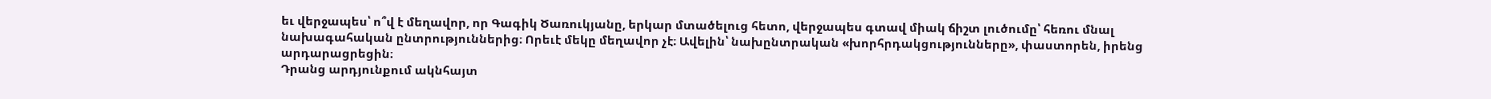եւ վերջապես՝ ո՞վ է մեղավոր, որ Գագիկ Ծառուկյանը, երկար մտածելուց հետո, վերջապես գտավ միակ ճիշտ լուծումը՝ հեռու մնալ նախագահական ընտրություններից։ Որեւէ մեկը մեղավոր չէ։ Ավելին՝ նախընտրական «խորհրդակցությունները», փաստորեն, իրենց արդարացրեցին։
Դրանց արդյունքում ակնհայտ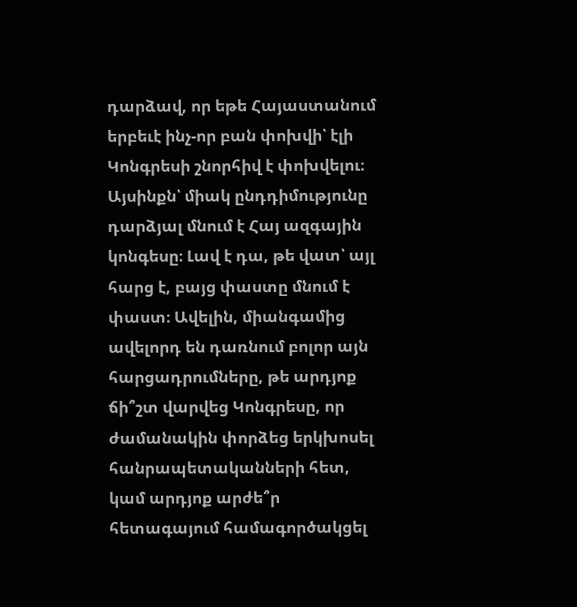դարձավ, որ եթե Հայաստանում երբեւէ ինչ-որ բան փոխվի՝ էլի Կոնգրեսի շնորհիվ է փոխվելու։ Այսինքն՝ միակ ընդդիմությունը դարձյալ մնում է Հայ ազգային կոնգեսը։ Լավ է դա, թե վատ՝ այլ հարց է, բայց փաստը մնում է փաստ։ Ավելին, միանգամից ավելորդ են դառնում բոլոր այն հարցադրումները, թե արդյոք ճի՞շտ վարվեց Կոնգրեսը, որ ժամանակին փորձեց երկխոսել հանրապետականների հետ, կամ արդյոք արժե՞ր հետագայում համագործակցել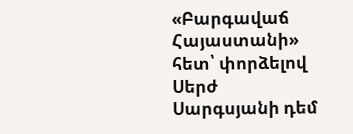«Բարգավաճ Հայաստանի» հետ՝ փորձելով Սերժ Սարգսյանի դեմ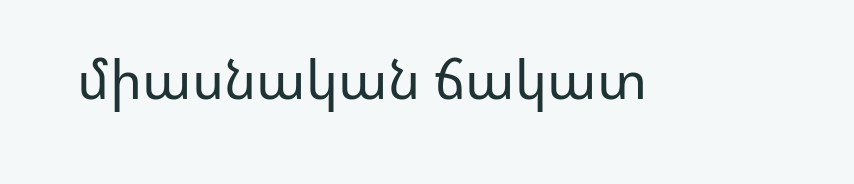միասնական ճակատ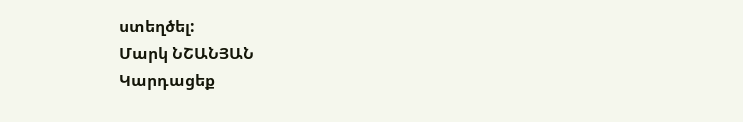ստեղծել:
Մարկ ՆՇԱՆՅԱՆ
Կարդացեք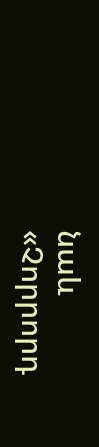նաև
«Չորրորդ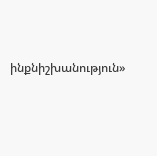ինքնիշխանություն»